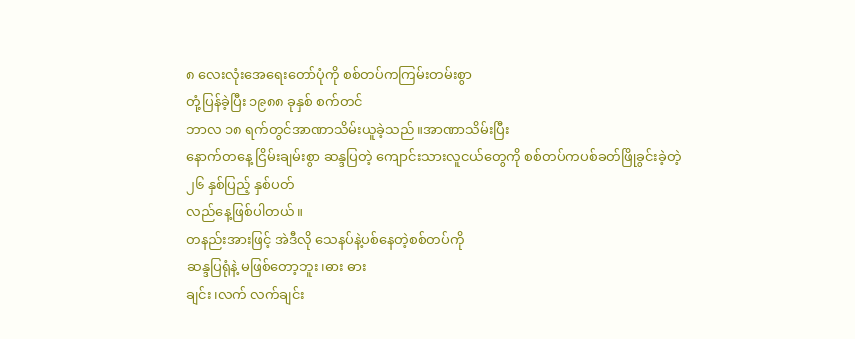၈ လေးလုံးအေရေးတော်ပုံကို စစ်တပ်ကကြမ်းတမ်းစွာ
တုံ့ပြန်ခဲ့ပြီး ၁၉၈၈ ခုနှစ် စက်တင်
ဘာလ ၁၈ ရက်တွင်အာဏာသိမ်းယူခဲ့သည်။အာဏာသိမ်းပြီး
နောက်တနေ့ ငြိမ်းချမ်းစွာ ဆန္ဒပြတဲ့ ကျောင်းသားလူငယ်တွေကို စစ်တပ်ကပစ်ခတ်ဖြိုခွင်းခဲ့တဲ့
၂၆ နှစ်ပြည့် နှစ်ပတ်
လည်နေ့ဖြစ်ပါတယ်။
တနည်းအားဖြင့် အဲဒီလို သေနပ်နဲ့ပစ်နေတဲ့စစ်တပ်ကို
ဆန္ဒပြရုံနဲ့ မဖြစ်တော့ဘူး၊ဓား ဓား
ချင်း၊လက် လက်ချင်း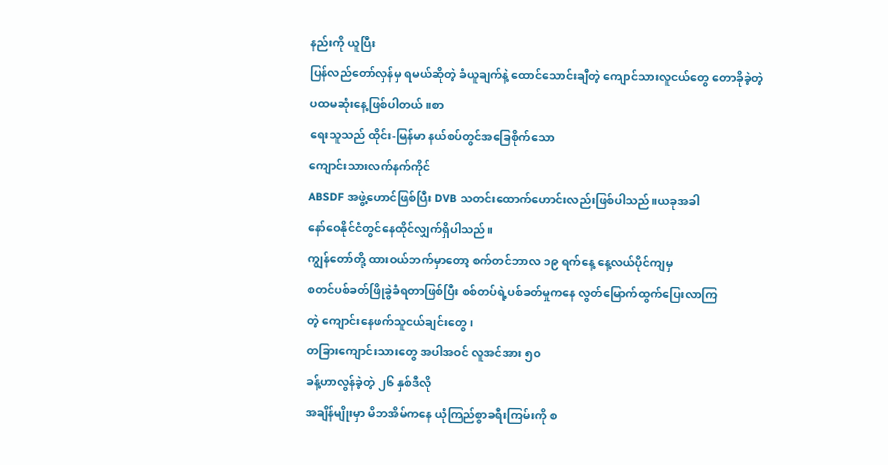နည်းကို ယူပြီး
ပြန်လည်တော်လှန်မှ ရမယ်ဆိုတဲ့ ခံယူချက်နဲ့ ထောင်သောင်းချီတဲ့ ကျောင်သားလူငယ်တွေ တောခိုခဲ့တဲ့
ပထမဆုံးနေ့ဖြစ်ပါတယ်။စာ
ရေးသူသည် ထိုင်း-မြန်မာ နယ်စပ်တွင်အခြေစိုက်သော
ကျောင်းသားလက်နက်ကိုင်
ABSDF အဖွဲ့ဟောင်ဖြစ်ပြီး DVB သတင်းထောက်ဟောင်းလည်းဖြစ်ပါသည်။ယခုအခါ
နော်ဝေနိုင်ငံတွင်နေထိုင်လျှက်ရှိပါသည်။
ကျွန်တော်တို့ ထားဝယ်ဘက်မှာတော့ စက်တင်ဘာလ ၁၉ ရက်နေ့ နေ့လယ်ပိုင်ကျမှ
စတင်ပစ်ခတ်ဖြိုခွဲခံရတာဖြစ်ပြီး စစ်တပ်ရဲ့ပစ်ခတ်မှုကနေ လွတ်မြောက်ထွက်ပြေးလာကြ
တဲ့ ကျောင်းနေဖက်သူငယ်ချင်းတွေ၊
တခြားကျောင်းသားတွေ အပါအဝင် လူအင်အား ၅၀
ခန့်ဟာလွန်ခဲ့တဲ့ ၂၆ နှစ်ဒီလို
အချိန်မျိုးမှာ မိဘအိမ်ကနေ ယုံကြည်စွာခရီးကြမ်းကို စ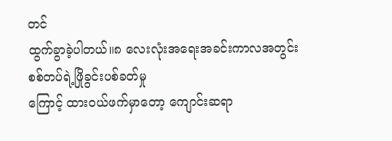တင်
ထွက်ခွာခဲ့ပါတယ်။၈ လေးလုံးအရေးအခင်းကာလအတွင်း
စစ်တပ်ရဲ့ဖြိုခွင်းပစ်ခတ်မှု
ကြောင့် ထားဝယ်ဖက်မှာတော့ ကျောင်းဆရာ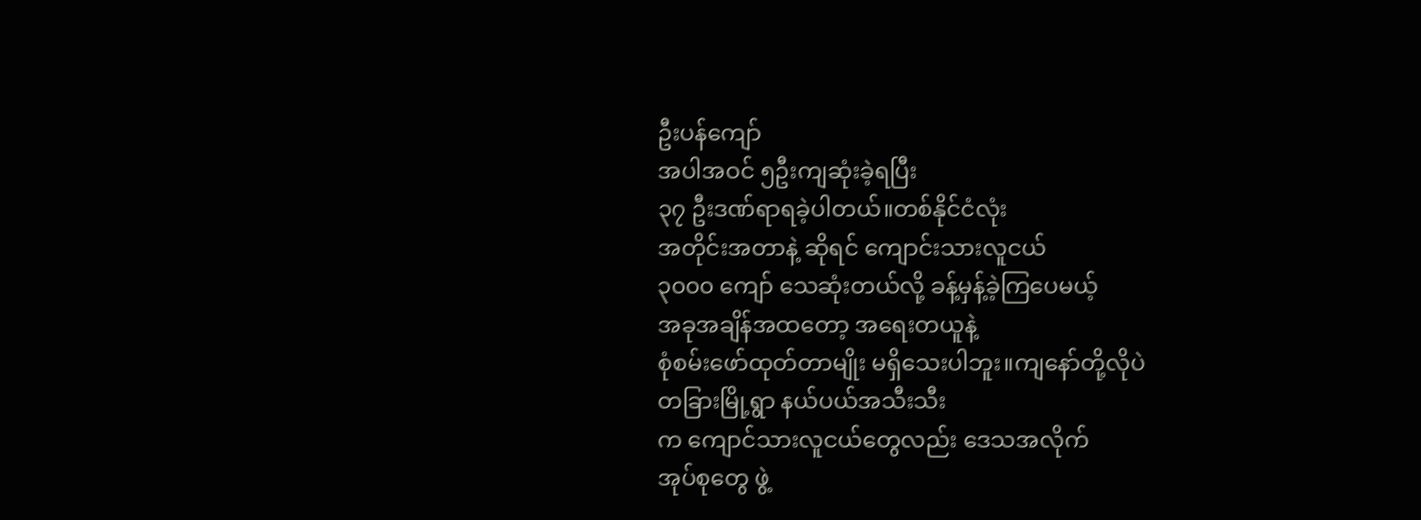ဦးပန်ကျော်
အပါအဝင် ၅ဦးကျဆုံးခဲ့ရပြီး
၃၇ ဦးဒဏ်ရာရခဲ့ပါတယ်။တစ်နိုင်ငံလုံး
အတိုင်းအတာနဲ့ ဆိုရင် ကျောင်းသားလူငယ်
၃၀၀၀ ကျော် သေဆုံးတယ်လို့ ခန့်မှန့်ခဲ့ကြပေမယ့်
အခုအချိန်အထတော့ အရေးတယူနဲ့
စုံစမ်းဖော်ထုတ်တာမျိုး မရှိသေးပါဘူး။ကျနော်တို့လိုပဲ
တခြားမြို့ရွာ နယ်ပယ်အသီးသီး
က ကျောင်သားလူငယ်တွေလည်း ဒေသအလိုက်
အုပ်စုတွေ ဖွဲ့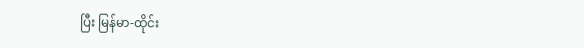ပြီး မြန်မာ-ထိုင်း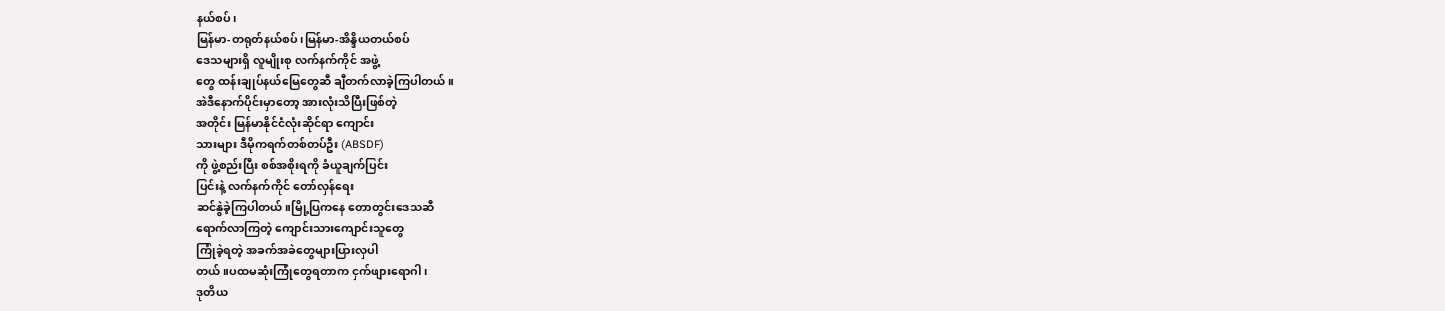နယ်စပ်၊
မြန်မာ-တရုတ်နယ်စပ်၊မြန်မာ-အိန္ဒိယတယ်စပ်
ဒေသများရှိ လူမျိုးစု လက်နက်ကိုင် အဖွဲ့
တွေ ထန်းချုပ်နယ်မြေတွေဆီ ချီတက်လာခဲ့ကြပါတယ်။
အဲဒီနောက်ပိုင်းမှာတော့ အားလုံးသိပြီးဖြစ်တဲ့
အတိုင်း မြန်မာနိုင်ငံလုံးဆိုင်ရာ ကျောင်း
သားများ ဒီမိုကရက်တစ်တပ်ဦး (ABSDF)
ကို ဖွဲ့စည်းပြီး စစ်အစိုးရကို ခံယူချက်ပြင်း
ပြင်းနဲ့ လက်နက်ကိုင် တော်လှန်ရေး
ဆင်နွဲခဲ့ကြပါတယ်။မြို့ပြကနေ တောတွင်းဒေသဆီ
ရောက်လာကြတဲ့ ကျောင်းသားကျောင်းသူတွေ
ကြုံခဲ့ရတဲ့ အခက်အခဲတွေများပြားလှပါ
တယ်။ပထမဆုံးကြုံတွေရတာက ငှက်ဖျားရောဂါ၊
ဒုတိယ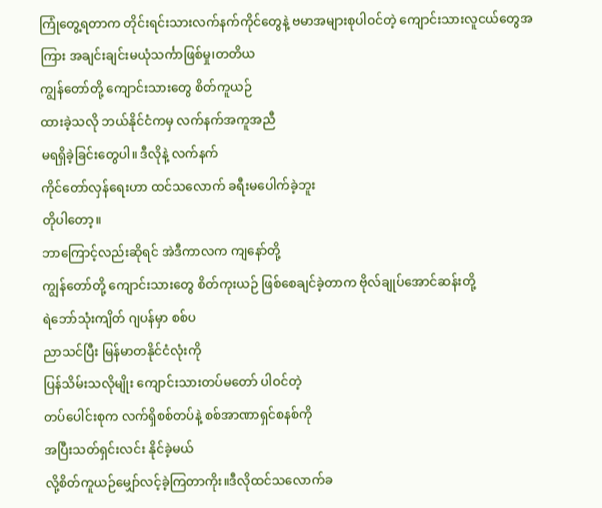ကြုံတွေ့ရတာက တိုင်းရင်းသားလက်နက်ကိုင်တွေနဲ့ ဗမာအများစုပါဝင်တဲ့ ကျောင်းသားလူငယ်တွေအ
ကြား အချင်းချင်းမယုံသင်္ကာဖြစ်မှု၊တတိယ
ကျွန်တော်တို့ ကျောင်းသားတွေ စိတ်ကူယဉ်
ထားခဲ့သလို ဘယ်နိုင်ငံကမှ လက်နက်အကူအညီ
မရရှိခဲ့ခြင်းတွေပါ။ ဒီလိုနဲ့ လက်နက်
ကိုင်တော်လှန်ရေးဟာ ထင်သလောက် ခရီးမပေါက်ခဲ့ဘူး
တိုပါတော့။
ဘာကြောင့်လည်းဆိုရင် အဲဒီကာလက ကျနော်တို့
ကျွန်တော်တို့ ကျောင်းသားတွေ စိတ်ကုးယဉ် ဖြစ်စေချင်ခဲ့တာက ဗိုလ်ချုပ်အောင်ဆန်းတို့
ရဲဘော်သုံးကျိတ် ဂျပန်မှာ စစ်ပ
ညာသင်ပြီး မြန်မာတနိုင်ငံလုံးကို
ပြန်သိမ်းသလိုမျိုး ကျောင်းသားတပ်မတော် ပါဝင်တဲ့
တပ်ပေါင်းစုက လက်ရှိစစ်တပ်နဲ့ စစ်အာဏာရှင်စနစ်ကို
အပြီးသတ်ရှင်းလင်း နိုင်ခဲ့မယ်
လို့စိတ်ကူယဉ်မျှော်လင့်ခဲ့ကြတာကိုး။ဒီလိုထင်သလောက်ခ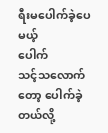ရီးမပေါက်ခဲ့ပေမယ့်
ပေါက်
သင့်သလောက်တော့ ပေါက်ခဲ့တယ်လို့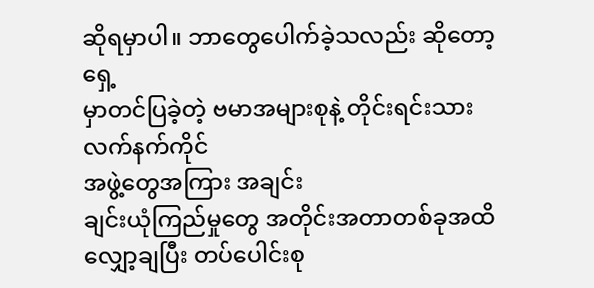ဆိုရမှာပါ။ ဘာတွေပေါက်ခဲ့သလည်း ဆိုတော့ ရှေ့
မှာတင်ပြခဲ့တဲ့ ဗမာအများစုနဲ့ တိုင်းရင်းသားလက်နက်ကိုင်
အဖွဲ့တွေအကြား အချင်း
ချင်းယုံကြည်မှုတွေ အတိုင်းအတာတစ်ခုအထိ
လျှော့ချပြီး တပ်ပေါင်းစု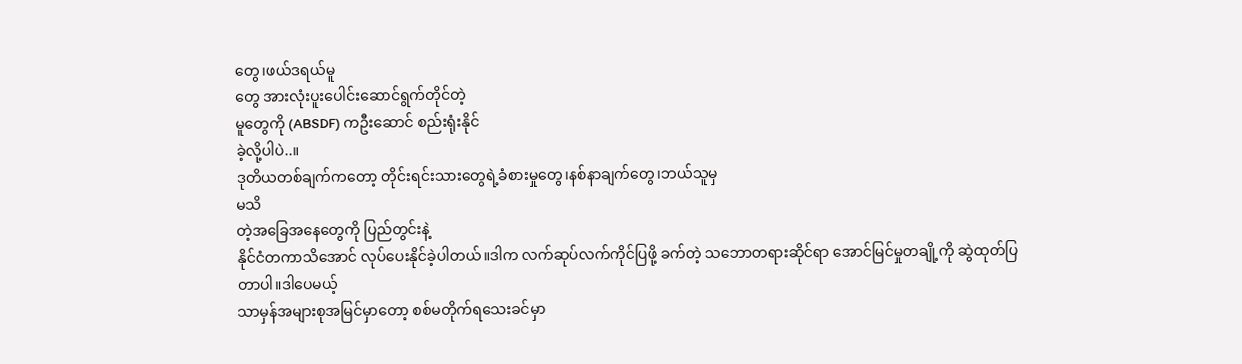တွေ၊ဖယ်ဒရယ်မူ
တွေ အားလုံးပူးပေါင်းဆောင်ရွက်တိုင်တဲ့
မူတွေကို (ABSDF) ကဦးဆောင် စည်းရုံးနိုင်
ခဲ့လို့ပါပဲ..။
ဒုတိယတစ်ချက်ကတော့ တိုင်းရင်းသားတွေရဲ့ခံစားမှုတွေ၊နစ်နာချက်တွေ၊ဘယ်သူမှ
မသိ
တဲ့အခြေအနေတွေကို ပြည်တွင်းနဲ့
နိုင်ငံတကာသိအောင် လုပ်ပေးနိုင်ခဲ့ပါတယ်။ဒါက လက်ဆုပ်လက်ကိုင်ပြဖို့ ခက်တဲ့ သဘောတရားဆိုင်ရာ အောင်မြင်မှုတချို့ကို ဆွဲထုတ်ပြတာပါ။ဒါပေမယ့်
သာမှန်အများစုအမြင်မှာတော့ စစ်မတိုက်ရသေးခင်မှာ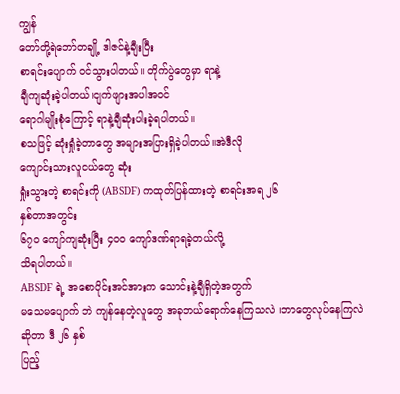ကျွန်
တော်တို့ရဲဘော်တချို့ ဒါဇင်နဲ့ချီးပြီး
စာရင်းပျောက် ဝင်သွားပါတယ်။ တိုက်ပွဲတွေမှာ ရာနဲ့
ချီကျဆုံးခဲ့ပါတယ်၊ငျက်ဖျားအပါအဝင်
ရောဂါမျိုးစုံကြောင့် ရာနဲ့ချီဆုံးပါးခဲ့ရပါတယ်။
စသဖြင့် ဆုံးရှုံခဲ့တာတွေ အများအပြားရှိခဲ့ပါတယ်။အဲဒီလို
ကျောင်းသားလူငယ်တွေ ဆုံး
ရှုံးသွားတဲ့ စာရင်းကို (ABSDF) ကထုတ်ပြန်ထားတဲ့ စာရင်းအရ ၂၆
နှစ်တာအတွင်း
၆၇၀ ကျော်ကျဆုံးပြီး ၄၀၀ ကျော်ဒဏ်ရာရခဲ့တယ်လို့
သိရပါတယ်။
ABSDF ရဲ့ အစောပိုင်းအင်အားက သောင်းနဲ့ချီရှိတဲ့အတွက်
မသေမပျောက် ဘဲ ကျန်နေတဲ့လူတွေ အခုဘယ်ရောက်နေကြသလဲ ၊ဘာတွေလုပ်နေကြလဲ ဆိုတာ ဒီ ၂၆ နှစ်
ပြည့်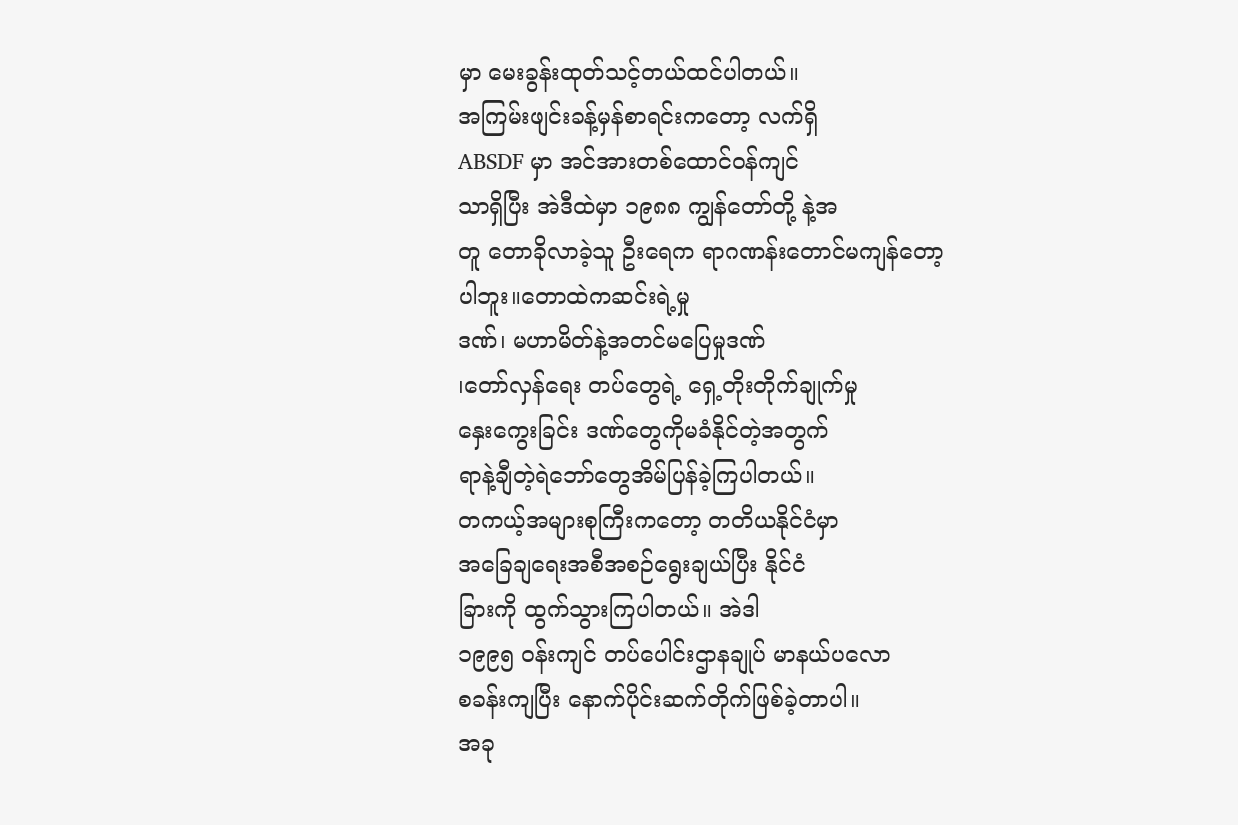မှာ မေးခွန်းထုတ်သင့်တယ်ထင်ပါတယ်။
အကြမ်းဖျင်းခန့်မှန်စာရင်းကတော့ လက်ရှိ
ABSDF မှာ အင်အားတစ်ထောင်ဝန်ကျင်
သာရှိပြီး အဲဒီထဲမှာ ၁၉၈၈ ကျွန်တော်တို့ နဲ့အ
တူ တောခိုလာခဲ့သူ ဦးရေက ရာဂဏန်းတောင်မကျန်တော့
ပါဘူး။တောထဲကဆင်းရဲ့မှု
ဒဏ်၊ မဟာမိတ်နဲ့အတင်မပြေမှုဒဏ်
၊တော်လှန်ရေး တပ်တွေရဲ့ ရှေ့တိုးတိုက်ချုက်မှု
နှေးကွေးခြင်း ဒဏ်တွေကိုမခံနိုင်တဲ့အတွက်
ရာနဲ့ချီတဲ့ရဲဘော်တွေအိမ်ပြန်ခဲ့ကြပါတယ်။
တကယ့်အများစုကြီးကတော့ တတိယနိုင်ငံမှာ
အခြေချရေးအစီအစဉ်ရွေးချယ်ပြီး နိုင်ငံ
ခြားကို ထွက်သွားကြပါတယ်။ အဲဒါ
၁၉၉၅ ဝန်းကျင် တပ်ပေါင်းဌာနချုပ် မာနယ်ပလော
စခန်းကျပြီး နောက်ပိုင်းဆက်တိုက်ဖြစ်ခဲ့တာပါ။
အခု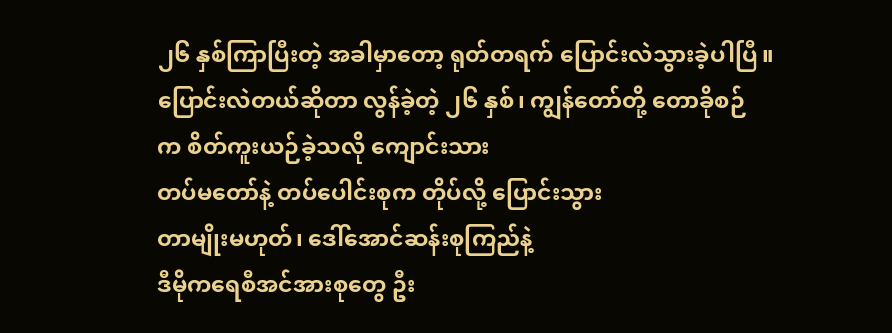၂၆ နှစ်ကြာပြီးတဲ့ အခါမှာတော့ ရုတ်တရက် ပြောင်းလဲသွားခဲ့ပါပြီ။
ပြောင်းလဲတယ်ဆိုတာ လွန်ခဲ့တဲ့ ၂၆ နှစ်၊ ကျွန်တော်တို့ တောခိုစဉ်
က စိတ်ကူးယဉ်ခဲ့သလို ကျောင်းသား
တပ်မတော်နဲ့ တပ်ပေါင်းစုက တိုပ်လို့ ပြောင်းသွား
တာမျိုးမဟုတ်၊ ဒေါ်အောင်ဆန်းစုကြည်နဲ့
ဒီမိုကရေစီအင်အားစုတွေ ဦး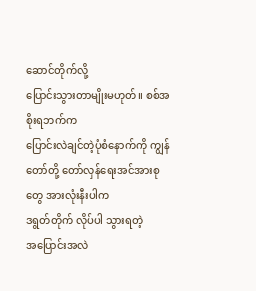ဆောင်တိုက်လို့
ပြောင်းသွားတာမျိုးမဟုတ်။ စစ်အစိုးရဘက်က
ပြောင်းလဲချင်တဲ့ပုံစံနောက်ကို ကျွန်တော်တို့ တော်လှန်ရေးအင်အားစုတွေ အားလုံးနီးပါက
ဒရွတ်တိုက် လိုပ်ပါ သွားရတဲ့
အပြောင်းအလဲ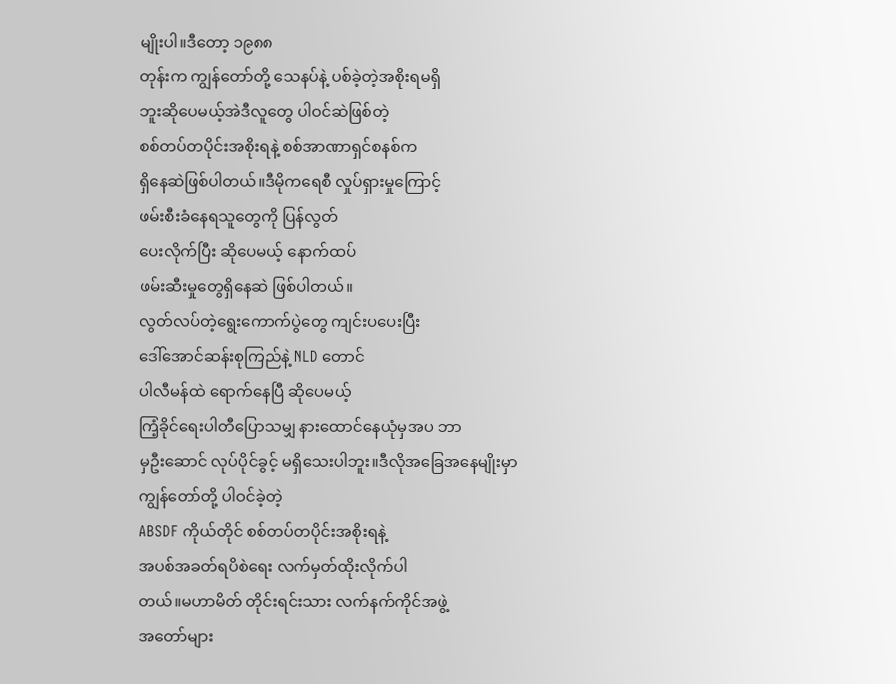မျိုးပါ။ဒီတော့ ၁၉၈၈
တုန်းက ကျွန်တော်တို့ သေနပ်နဲ့ ပစ်ခဲ့တဲ့အစိုးရမရှိ
ဘူးဆိုပေမယ့်အဲဒီလူတွေ ပါဝင်ဆဲဖြစ်တဲ့
စစ်တပ်တပိုင်းအစိုးရနဲ့ စစ်အာဏာရှင်စနစ်က
ရှိနေဆဲဖြစ်ပါတယ်။ဒီမိုကရေစီ လှုပ်ရှားမှုကြောင့်
ဖမ်းစီးခံနေရသူတွေကို ပြန်လွတ်
ပေးလိုက်ပြီး ဆိုပေမယ့် နောက်ထပ်
ဖမ်းဆီးမှုတွေရှိနေဆဲ ဖြစ်ပါတယ်။
လွတ်လပ်တဲ့ရွေးကောက်ပွဲတွေ ကျင်းပပေးပြီး
ဒေါ်အောင်ဆန်းစုကြည်နဲ့ NLD တောင်
ပါလီမန်ထဲ ရောက်နေပြီ ဆိုပေမယ့်
ကြံ့ခိုင်ရေးပါတီပြောသမျှ နားထောင်နေယုံမှအပ ဘာ
မှဦးဆောင် လုပ်ပိုင်ခွင့် မရှိသေးပါဘူး။ဒီလိုအခြေအနေမျိုးမှာ
ကျွန်တော်တို့ ပါဝင်ခဲ့တဲ့
ABSDF ကိုယ်တိုင် စစ်တပ်တပိုင်းအစိုးရနဲ့
အပစ်အခတ်ရပိစဲရေး လက်မှတ်ထိုးလိုက်ပါ
တယ်။မဟာမိတ် တိုင်းရင်းသား လက်နက်ကိုင်အဖွဲ့
အတော်များ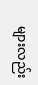များလည်း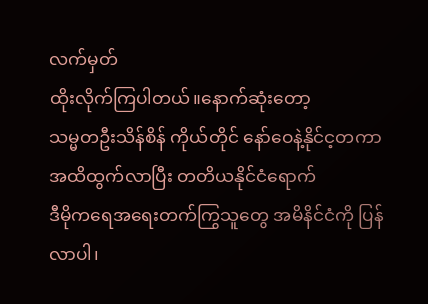လက်မှတ်
ထိုးလိုက်ကြပါတယ်။နောက်ဆုံးတော့
သမ္မတဦးသိန်စိန် ကိုယ်တိုင် နော်ဝေနဲ့နိုင်င့တကာ
အထိထွက်လာပြီး တတိယနိုင်ငံရောက်
ဒီမိုကရေအရေးတက်ကြွသူတွေ အမိနိင်ငံကို ပြန်
လာပါ၊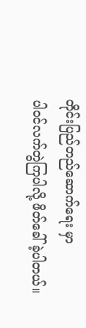တိုင်းပြည်တည်ဆောက်ရေး မှာ
ပါဝင်လက်တွဲကြပါလို့ ဖိတ်ခေါ်ခဲ့ပါတယ်။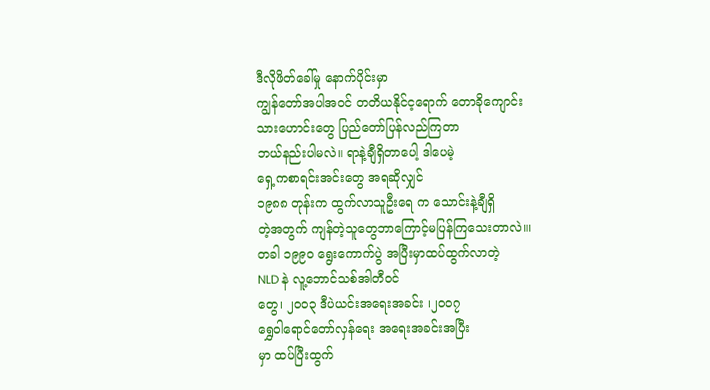ဒီလိုဖိတ်ခေါ်မှု နောက်ပိုင်းမှာ
ကျွန်တော်အပါအဝင် တတိယနိုင်င့ရောက် တောခိုကျောင်း
သားဟောင်းတွေ ပြည်တော်ပြန်လည်ကြတာ
ဘယ်နည်းပါမလဲ။ ရာနဲ့ချီရှိတာပေါ့ ဒါပေမဲ့
ရှေ့ကစာရင်းအင်းတွေ အရဆိုလျှင်
၁၉၈၈ တုန်းက ထွက်လာသူဦးရေ က သောင်းနဲ့ချီရှိ
တဲ့အတွက် ကျန်တဲ့သူတွေဘာကြောင့်မပြန်ကြသေးတာလဲ။၊
တခါ ၁၉၉၀ ရွေးကောက်ပွဲ အပြီးမှာထပ်ထွက်လာတဲ့
NLD နဲ လူ့ဘောင်သစ်အါတီဝင်
တွေ၊ ၂၀၀၃ ဒီပဲယင်းအရေးအခင်း ၊၂၀၀၇
ရွှေဝါရောင်တော်လှန်ရေး အရေးအခင်းအပြီး
မှာ ထပ်ပြီးထွက်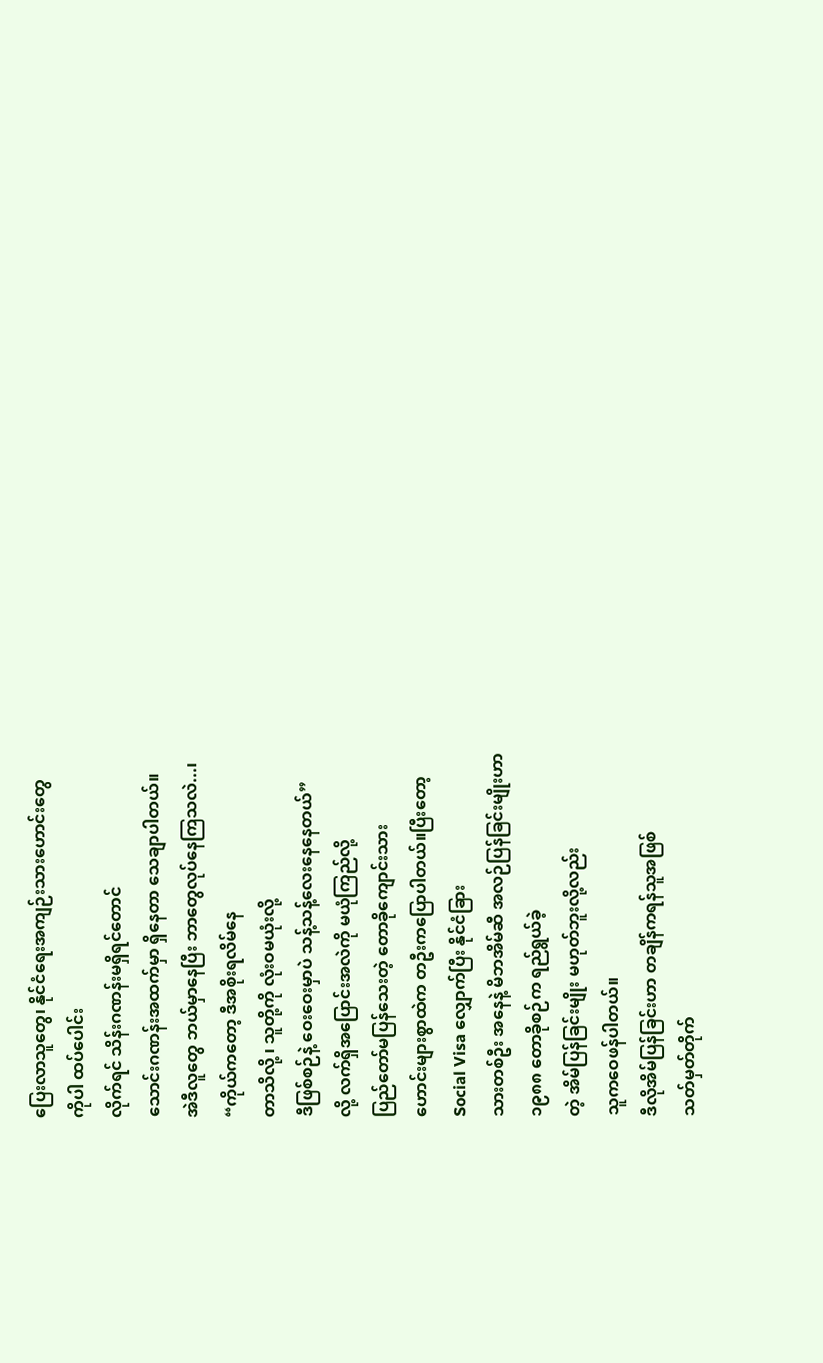ပြေးလာသူတွေ၊ နိုင်ငံရေးအကျဉ်းသားဟောင်းတွေ
ကိုပါ ထပ်ပေါင်း
လိုက်ရင် သိန်းဂဏန်းမရှိရင်တောင်
သောင်းဂဏန်းအထက်မှာ ရှိနေတာ သေချာပါတယ်။
အဲဒီလူတွေ ဘယ်မှာနေပြီး ဘာတွေလုပ်နေကြသလဲ...၊
“ကိုယ်ကတော့ ဒီအစိုးရလိမ်နေ
တာသိလို့ ၊ သူတို့ကို လုံးဝမယုံးလို့
ဒီဖြစ်စဉ်နဲ့ ဝေးဝေးမှာပဲ သန့်သန့်လေးနေနေတယ်”
လို့ လက်ရှိအပြောင်းအလဲကို မယုံကြည်လို့
ပြည်တော်မပြန်သေးတဲ့ တောခိုကျောင်းသား
ဟောင်းများစွာထဲက တဦးကပြောပါတယ်။ပြီးတော့
Social Visa လျှောက်ပြီး နိုင်ငံခြား
သားတစ်ဦး အနေနဲ့ မိဘအိမ်ဆီ အလဉ်ပြန်ခြင်းမျိုးဟာ
၁၉၈၈ တောခိုစဉ်က ရည်ရွယ်ခဲ့
တဲ့ အိမ်ပြန်ခြင်းမျိုး မဟုတ်ဘူးလို့လည်း
သူကဝေဖန်ပါတယ်။
ဒီလိုအိမ်ပြန်ခြင်းဟာ တချိန်ကရန်သူအဖြစ်
သတ်မှတ်တိုက်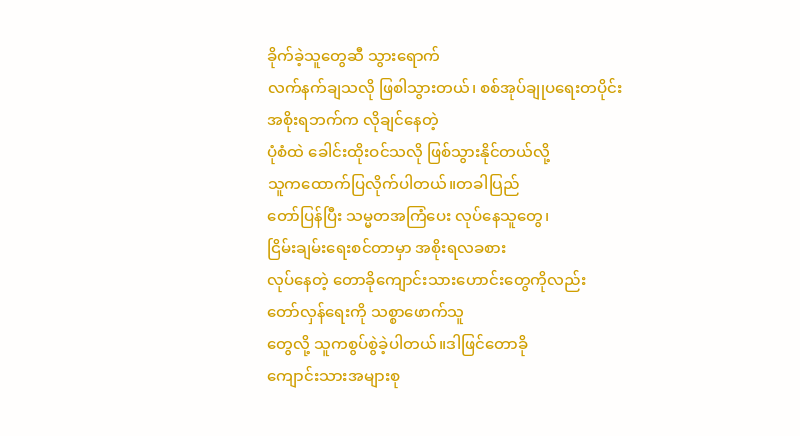ခိုက်ခဲ့သူတွေဆီ သွားရောက်
လက်နက်ချသလို ဖြစါသွားတယ်၊ စစ်အုပ်ချုပရေးတပိုင်း
အစိုးရဘက်က လိုချင်နေတဲ့
ပုံစံထဲ ခေါင်းထိုးဝင်သလို ဖြစ်သွားနိုင်တယ်လို့
သူကထောက်ပြလိုက်ပါတယ်။တခါပြည်
တော်ပြန်ပြီး သမ္မတအကြံပေး လုပ်နေသူတွေ၊
ငြိမ်းချမ်းရေးစင်တာမှာ အစိုးရလခစား
လုပ်နေတဲ့ တောခိုကျောင်းသားဟောင်းတွေကိုလည်း
တော်လှန်ရေးကို သစ္စာဖောက်သူ
တွေလို့ သူကစွပ်စွဲခဲ့ပါတယ်။ဒါဖြင်တောခို
ကျောင်းသားအများစု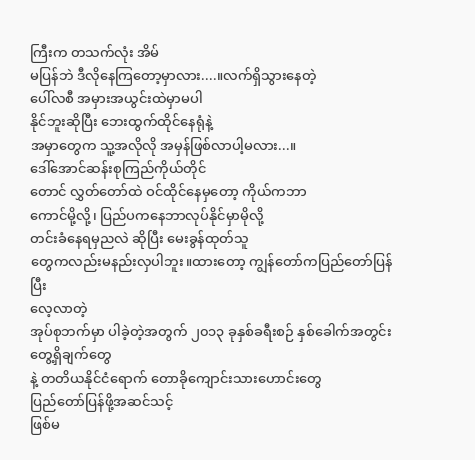ကြီးက တသက်လုံး အိမ်
မပြန်ဘဲ ဒီလိုနေကြတော့မှာလား....။လက်ရှိသွားနေတဲ့
ပေါ်လစီ အမှားအယွင်းထဲမှာမပါ
နိုင်ဘူးဆိုပြီး ဘေးထွက်ထိုင်နေရုံနဲ့
အမှာတွေက သူ့အလိုလို အမှန်ဖြစ်လာပါ့မလား...။
ဒေါ်အောင်ဆန်းစုကြည်ကိုယ်တိုင်
တောင် လွှတ်တော်ထဲ ဝင်ထိုင်နေမှတော့ ကိုယ်ကဘာ
ကောင်မို့လို့၊ ပြည်ပကနေဘာလုပ်နိုင်မှာမိုလို့
တင်းခံနေရမှညလဲ ဆိုပြီး မေးခွန်ထုတ်သူ
တွေကလည်းမနည်းလှပါဘူး။ထားတော့ ကျွန်တော်ကပြည်တော်ပြန်ပြီး
လေ့လာတဲ့
အုပ်စုဘက်မှာ ပါခဲ့တဲ့အတွက် ၂၀၁၃ ခုနှစ်ခရီးစဉ် နှစ်ခေါက်အတွင်း တွေ့ရှိချက်တွေ
နဲ့ တတိယနိုင်ငံရောက် တောခိုကျောင်းသားဟောင်းတွေ
ပြည်တော်ပြန်ဖို့အဆင်သင့်
ဖြစ်မ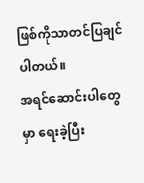ဖြစ်ကိုသာတင်ပြချင်ပါတယ်။
အရင်ဆောင်းပါတွေမှာ ရေးခဲ့ပြီး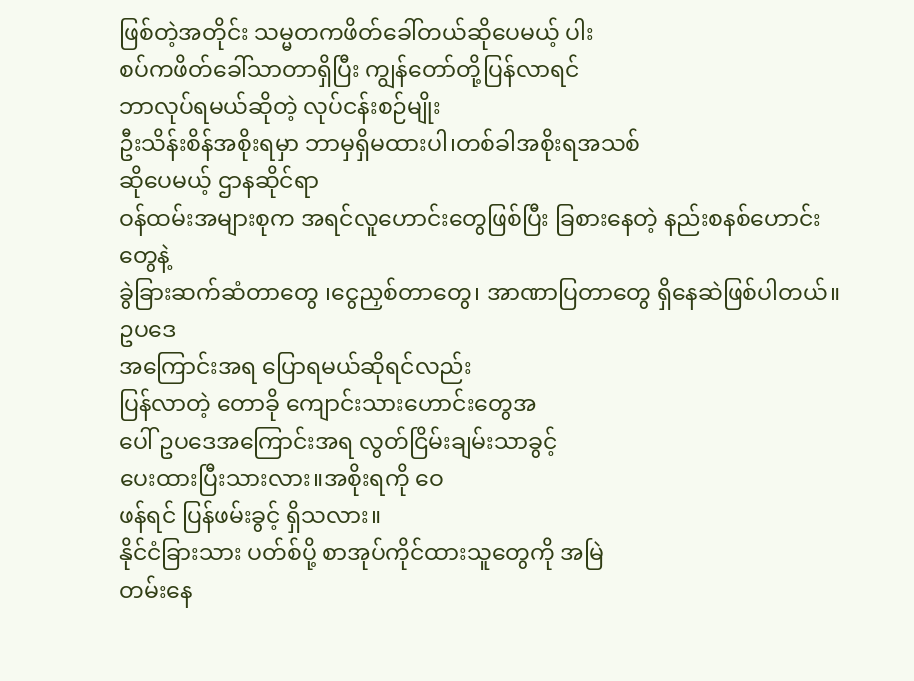ဖြစ်တဲ့အတိုင်း သမ္မတကဖိတ်ခေါ်တယ်ဆိုပေမယ့် ပါး
စပ်ကဖိတ်ခေါ်သာတာရှိပြီး ကျွန်တော်တို့ပြန်လာရင်
ဘာလုပ်ရမယ်ဆိုတဲ့ လုပ်ငန်းစဉ်မျိုး
ဦးသိန်းစိန်အစိုးရမှာ ဘာမှရှိမထားပါ၊တစ်ခါအစိုးရအသစ်
ဆိုပေမယ့် ဌာနဆိုင်ရာ
ဝန်ထမ်းအများစုက အရင်လူဟောင်းတွေဖြစ်ပြီး ခြစားနေတဲ့ နည်းစနစ်ဟောင်း
တွေနဲ့
ခွဲခြားဆက်ဆံတာတွေ ၊ငွေညှစ်တာတွေ၊ အာဏာပြတာတွေ ရှိနေဆဲဖြစ်ပါတယ်။ဥပဒေ
အကြောင်းအရ ပြောရမယ်ဆိုရင်လည်း
ပြန်လာတဲ့ တောခို ကျောင်းသားဟောင်းတွေအ
ပေါ် ဥပဒေအကြောင်းအရ လွတ်ငြိမ်းချမ်းသာခွင့်
ပေးထားပြီးသားလား။အစိုးရကို ဝေ
ဖန်ရင် ပြန်ဖမ်းခွင့် ရှိသလား။
နိုင်ငံခြားသား ပတ်စ်ပို့ စာအုပ်ကိုင်ထားသူတွေကို အမြဲ
တမ်းနေ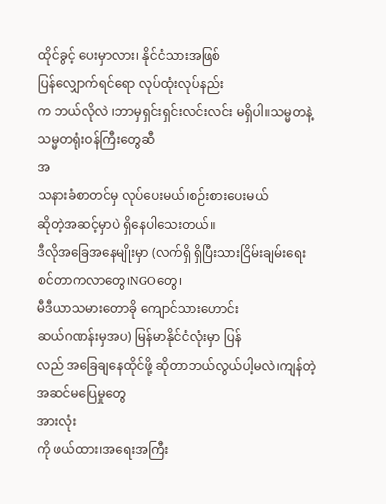ထိုင်ခွင့် ပေးမှာလား၊ နိုင်ငံသားအဖြစ်
ပြန်လျှောက်ရင်ရော လုပ်ထုံးလုပ်နည်း
က ဘယ်လိုလဲ ၊ဘာမှရှင်းရှင်းလင်းလင်း မရှိပါ။သမ္မတနဲ့ သမ္မတရုံးဝန်ကြီးတွေဆီ
အ
သနားခံစာတင်မှ လုပ်ပေးမယ်၊စဉ်းစားပေးမယ်
ဆိုတဲ့အဆင့်မှာပဲ ရှိနေပါသေးတယ်။
ဒီလိုအခြေအနေမျိုးမှာ (လက်ရှိ ရှိပြီးသားငြိမ်းချမ်းရေးစင်တာကလာတွေ၊NGOတွေ၊
မီဒီယာသမားတောခို ကျောင်သားဟောင်း
ဆယ်ဂဏန်းမှအပ) မြန်မာနိုင်ငံလုံးမှာ ပြန်
လည် အခြေချနေထိုင်ဖို့ ဆိုတာဘယ်လွယ်ပါ့မလဲ၊ကျန်တဲ့အဆင်မပြေမှုတွေ
အားလုံး
ကို ဖယ်ထား၊အရေးအကြီး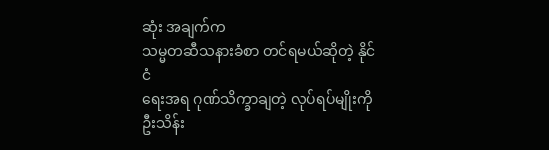ဆုံး အချက်က
သမ္မတဆီသနားခံစာ တင်ရမယ်ဆိုတဲ့ နိုင်ငံ
ရေးအရ ဂုဏ်သိက္ခာချတဲ့ လုပ်ရပ်မျိုးကို
ဦးသိန်း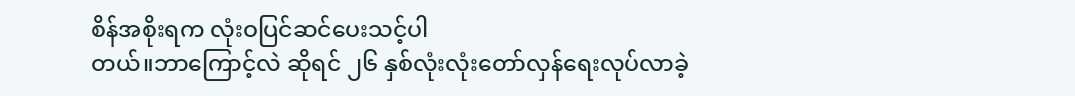စိန်အစိုးရက လုံးဝပြင်ဆင်ပေးသင့်ပါ
တယ်။ဘာကြောင့်လဲ ဆိုရင် ၂၆ နှစ်လုံးလုံးတော်လှန်ရေးလုပ်လာခဲ့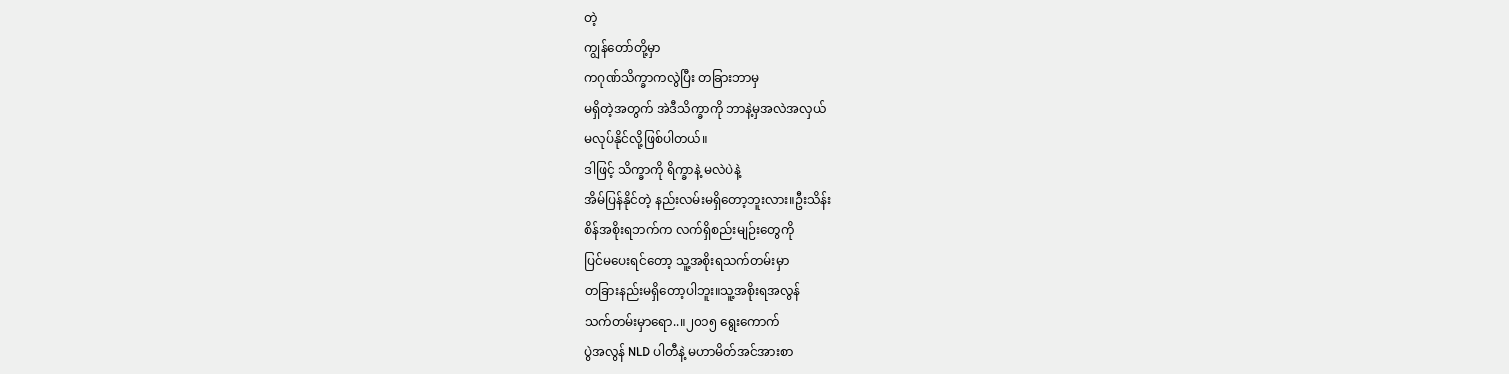တဲ့
ကျွန်တော်တို့မှာ
ကဂုဏ်သိက္ခာကလွဲပြီး တခြားဘာမှ
မရှိတဲ့အတွက် အဲဒီသိက္ခာကို ဘာနဲ့မှအလဲအလှယ်
မလုပ်နိုင်လို့ဖြစ်ပါတယ်။
ဒါဖြင့် သိက္ခာကို ရိက္ခာနဲ့ မလဲပဲနဲ့
အိမ်ပြန်နိုင်တဲ့ နည်းလမ်းမရှိတော့ဘူးလား။ဦးသိန်း
စိန်အစိုးရဘက်က လက်ရှိစည်းမျဉ်းတွေကို
ပြင်မပေးရင်တော့ သူ့အစိုးရသက်တမ်းမှာ
တခြားနည်းမရှိတော့ပါဘူး။သူ့အစိုးရအလွန်
သက်တမ်းမှာရော..။၂၀၁၅ ရွေးကောက်
ပွဲအလွန် NLD ပါတီနဲ့ မဟာမိတ်အင်အားစာ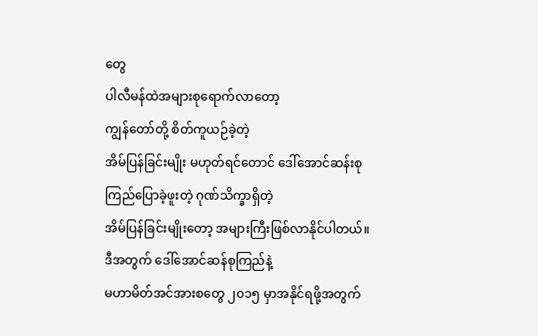တွေ
ပါလီမန်ထဲအများစုရောက်လာတော့
ကျွန်တော်တို့ စိတ်ကူယဉ်ခဲ့တဲ့
အိမ်ပြန်ခြင်းမျိုး မဟုတ်ရင်တောင် ဒေါ်အောင်ဆန်းစု
ကြည်ပြောခဲ့ဖူးတဲ့ ဂုဏ်သိက္ခာရှိတဲ့
အိမ်ပြန်ခြင်းမျိုးတော့ အများကြီးဖြစ်လာနိုင်ပါတယ်။
ဒီအတွက် ဒေါ်အောင်ဆန်စုကြည်နဲ့
မဟာမိတ်အင်အားစတွေ ၂၀၁၅ မှာအနိုင်ရဖို့အတွက်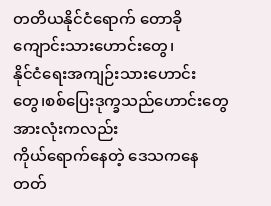တတိယနိုင်ငံရောက် တောခိုကျောင်းသားဟောင်းတွေ၊
နိုင်ငံရေးအကျဉ်းသားဟောင်း
တွေ၊စစ်ပြေးဒုက္ခသည်ဟောင်းတွေ အားလုံးကလည်း
ကိုယ်ရောက်နေတဲ့ ဒေသကနေ တတ်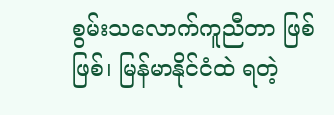စွမ်းသလောက်ကူညီတာ ဖြစ်ဖြစ်၊ မြန်မာနိုင်ငံထဲ ရတဲ့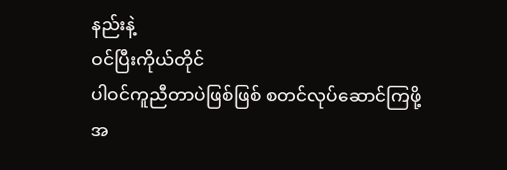နည်းနဲ့
ဝင်ပြီးကိုယ်တိုင်
ပါဝင်ကူညီတာပဲဖြစ်ဖြစ် စတင်လုပ်ဆောင်ကြဖို့
အ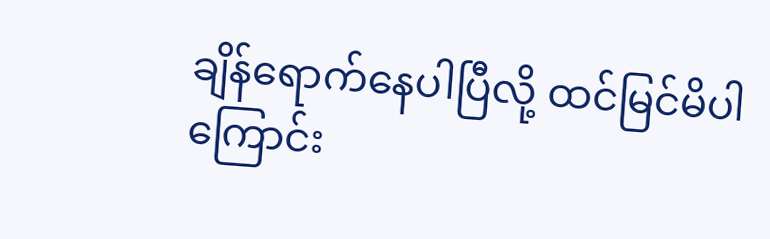ချိန်ရောက်နေပါပြီလို့ ထင်မြင်မိပါ
ကြောင်း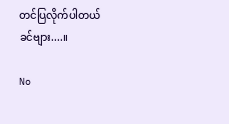တင်ပြလိုက်ပါတယ်ခင်ဗျား....။

No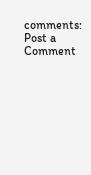comments:
Post a Comment